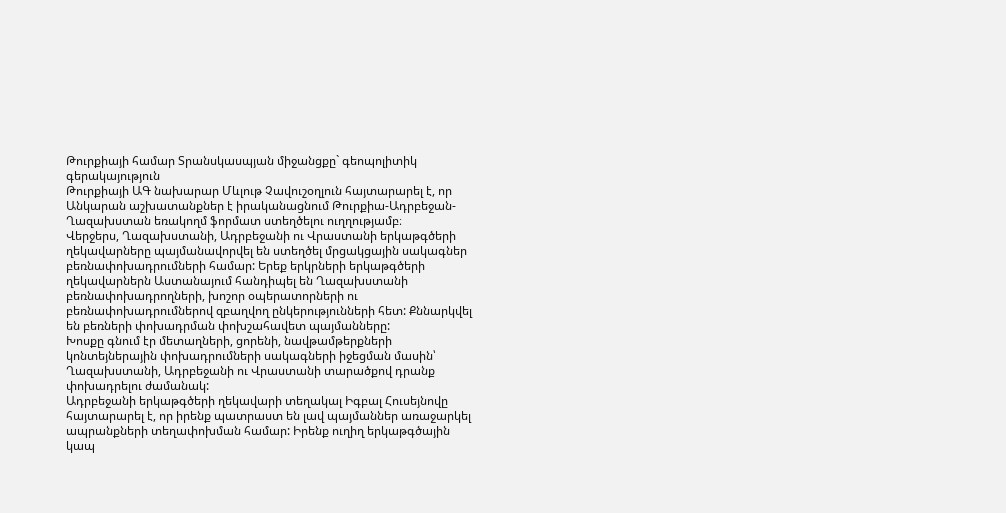Թուրքիայի համար Տրանսկասպյան միջանցքը` գեոպոլիտիկ գերակայություն
Թուրքիայի ԱԳ նախարար Մևլութ Չավուշօղլուն հայտարարել է, որ Անկարան աշխատանքներ է իրականացնում Թուրքիա-Ադրբեջան-Ղազախստան եռակողմ ֆորմատ ստեղծելու ուղղությամբ։
Վերջերս, Ղազախստանի, Ադրբեջանի ու Վրաստանի երկաթգծերի ղեկավարները պայմանավորվել են ստեղծել մրցակցային սակագներ բեռնափոխադրումների համար: Երեք երկրների երկաթգծերի ղեկավարներն Աստանայում հանդիպել են Ղազախստանի բեռնափոխադրողների, խոշոր օպերատորների ու բեռնափոխադրումներով զբաղվող ընկերությունների հետ: Քննարկվել են բեռների փոխադրման փոխշահավետ պայմանները:
Խոսքը գնում էր մետաղների, ցորենի, նավթամթերքների կոնտեյներային փոխադրումների սակագների իջեցման մասին՝ Ղազախստանի, Ադրբեջանի ու Վրաստանի տարածքով դրանք փոխադրելու ժամանակ:
Ադրբեջանի երկաթգծերի ղեկավարի տեղակալ Իգբալ Հուսեյնովը հայտարարել է, որ իրենք պատրաստ են լավ պայմաններ առաջարկել ապրանքների տեղափոխման համար: Իրենք ուղիղ երկաթգծային կապ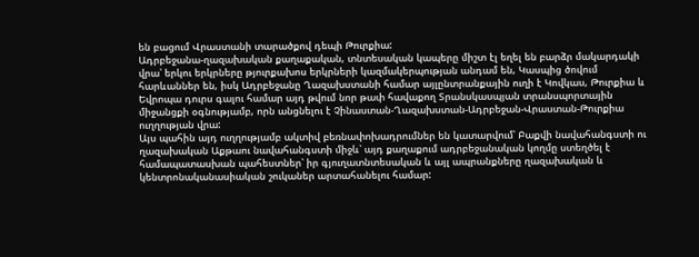են բացում Վրաստանի տարածքով դեպի Թուրքիա:
Ադրբեջանա-ղազախական քաղաքական, տնտեսական կապերը միշտ էլ եղել են բարձր մակարդակի վրա՝ երկու երկրները թյուրքախոս երկրների կազմակերպության անդամ են, Կասպից ծովում հարևաններ են, իսկ Ադրբեջանը Ղազախստանի համար այլընտրանքային ուղի է Կովկաս, Թուրքիա և Եվրոպա դուրս գալու համար այդ թվում նոր թափ հավաքող Տրանսկասպյան տրանսպորտային միջանցքի օգնությամբ, որն անցնելու է Չինաստան-Ղազախստան-Ադրբեջան-Վրաստան-Թուրքիա ուղղության վրա:
Այս պահին այդ ուղղությամբ ակտիվ բեռնափոխադրումներ են կատարվում՝ Բաքվի նավահանգստի ու ղազախական Աքթաու նավահանգստի միջև՝ այդ քաղաքում ադրբեջանական կողմը ստեղծել է համապատասխան պահեստներ՝ իր գյուղատնտեսական և այլ ապրանքները ղազախական և կենտրոնականասիական շուկաներ արտահանելու համար: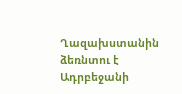Ղազախստանին ձեռնտու է Ադրբեջանի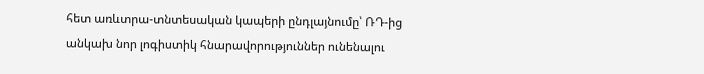հետ առևտրա-տնտեսական կապերի ընդլայնումը՝ ՌԴ-ից անկախ նոր լոգիստիկ հնարավորություններ ունենալու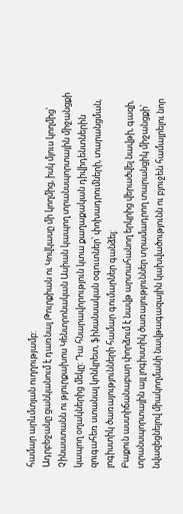համար արևմտյան ուղղությամբ:
Ադրբեջանը ցանկանում է դառնալ Թուրքիան ու Կովկասը մի կողմից, իսկ մյուս կողմից՝ Չինաստանն ու թյուրքախոս Կենտրոնական Ասիան կապող տրանսպորտային միջանցքի կապող օղակներից մեկը: Դա հնարավորություն կտա քաղաքական դիվիդենտներին զուգահեռ ստանալ կոնկրետ, ֆինանսական օգուտներ՝ փոխադրումների, տարանցման, լոգիստիկ ծառայությունների համար գումարներ գանձել:
Բաքուն աստիճանաբար փորձում է նավթ արտահանող երկրից վերածվել նավթի, գազի, տրանսպորտային այլ լոգիստիկ ծառայություններ տրամադրող տարանցիկ միջանցքի՝ նվազեցնելով միակողմանի նավթագազային կախվածությունն ու բյուջեն համալրելու նոր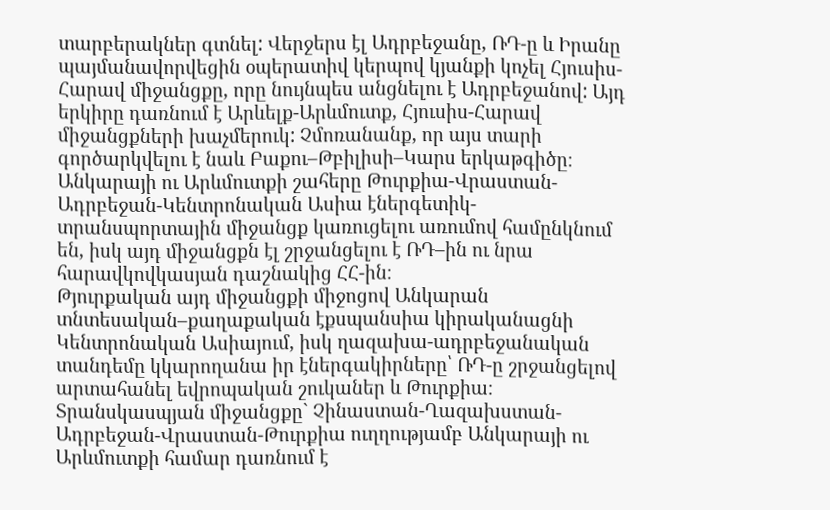տարբերակներ գտնել: Վերջերս էլ Ադրբեջանը, ՌԴ-ը և Իրանը պայմանավորվեցին օպերատիվ կերպով կյանքի կոչել Հյուսիս-Հարավ միջանցքը, որը նույնպես անցնելու է Ադրբեջանով: Այդ երկիրը դառնում է Արևելք-Արևմուտք, Հյուսիս-Հարավ միջանցքների խաչմերուկ: Չմոռանանք, որ այս տարի գործարկվելու է նաև Բաքու–Թբիլիսի–Կարս երկաթգիծը։
Անկարայի ու Արևմուտքի շահերը Թուրքիա-Վրաստան-Ադրբեջան-Կենտրոնական Ասիա էներգետիկ-տրանսպորտային միջանցք կառուցելու առումով համընկնում են, իսկ այդ միջանցքն էլ շրջանցելու է ՌԴ–ին ու նրա հարավկովկասյան դաշնակից ՀՀ-ին։
Թյուրքական այդ միջանցքի միջոցով Անկարան տնտեսական–քաղաքական էքսպանսիա կիրականացնի Կենտրոնական Ասիայում, իսկ ղազախա-ադրբեջանական տանդեմը կկարողանա իր էներգակիրները՝ ՌԴ-ը շրջանցելով արտահանել եվրոպական շուկաներ և Թուրքիա։
Տրանսկասպյան միջանցքը` Չինաստան-Ղազախստան-Ադրբեջան-Վրաստան-Թուրքիա ուղղությամբ Անկարայի ու Արևմուտքի համար դառնում է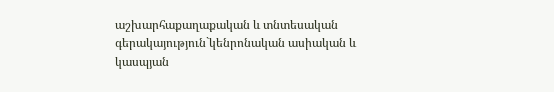աշխարհաքաղաքական և տնտեսական գերակայություն`կենրոնական ասիական և կասպյան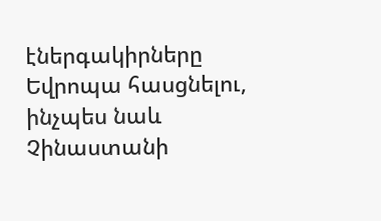էներգակիրները Եվրոպա հասցնելու, ինչպես նաև Չինաստանի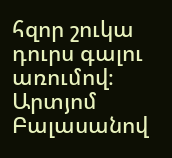հզոր շուկա դուրս գալու առումով։
Արտյոմ Բալասանով